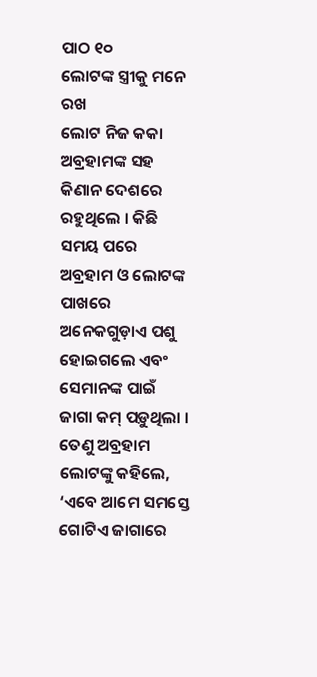ପାଠ ୧୦
ଲୋଟଙ୍କ ସ୍ତ୍ରୀକୁ ମନେ ରଖ
ଲୋଟ ନିଜ କକା ଅବ୍ରହାମଙ୍କ ସହ କିଣାନ ଦେଶରେ ରହୁଥିଲେ । କିଛି ସମୟ ପରେ ଅବ୍ରହାମ ଓ ଲୋଟଙ୍କ ପାଖରେ ଅନେକଗୁଡ଼ାଏ ପଶୁ ହୋଇଗଲେ ଏବଂ ସେମାନଙ୍କ ପାଇଁ ଜାଗା କମ୍ ପଡ଼ୁଥିଲା । ତେଣୁ ଅବ୍ରହାମ ଲୋଟଙ୍କୁ କହିଲେ, ‘ଏବେ ଆମେ ସମସ୍ତେ ଗୋଟିଏ ଜାଗାରେ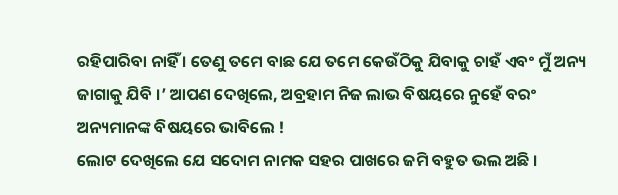ରହିପାରିବା ନାହିଁ । ତେଣୁ ତମେ ବାଛ ଯେ ତମେ କେଉଁଠିକୁ ଯିବାକୁ ଚାହଁ ଏବଂ ମୁଁ ଅନ୍ୟ ଜାଗାକୁ ଯିବି ।’ ଆପଣ ଦେଖିଲେ, ଅବ୍ରହାମ ନିଜ ଲାଭ ବିଷୟରେ ନୁହେଁ ବରଂ ଅନ୍ୟମାନଙ୍କ ବିଷୟରେ ଭାବିଲେ !
ଲୋଟ ଦେଖିଲେ ଯେ ସଦୋମ ନାମକ ସହର ପାଖରେ ଜମି ବହୁତ ଭଲ ଅଛି ।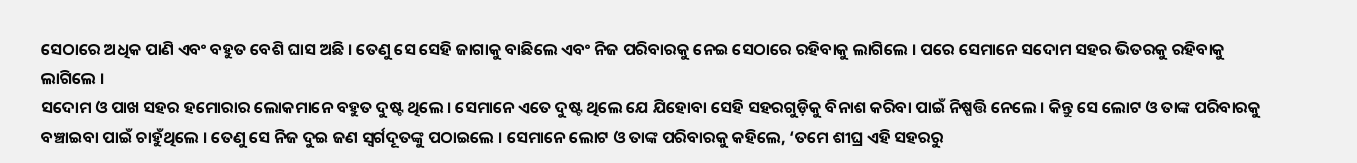ସେଠାରେ ଅଧିକ ପାଣି ଏବଂ ବହୁତ ବେଶି ଘାସ ଅଛି । ତେଣୁ ସେ ସେହି ଜାଗାକୁ ବାଛିଲେ ଏବଂ ନିଜ ପରିବାରକୁ ନେଇ ସେଠାରେ ରହିବାକୁ ଲାଗିଲେ । ପରେ ସେମାନେ ସଦୋମ ସହର ଭିତରକୁ ରହିବାକୁ ଲାଗିଲେ ।
ସଦୋମ ଓ ପାଖ ସହର ହମୋରାର ଲୋକମାନେ ବହୁତ ଦୁଷ୍ଟ ଥିଲେ । ସେମାନେ ଏତେ ଦୁଷ୍ଟ ଥିଲେ ଯେ ଯିହୋବା ସେହି ସହରଗୁଡ଼ିକୁ ବିନାଶ କରିବା ପାଇଁ ନିଷ୍ପତ୍ତି ନେଲେ । କିନ୍ତୁ ସେ ଲୋଟ ଓ ତାଙ୍କ ପରିବାରକୁ ବଞ୍ଚାଇବା ପାଇଁ ଚାହୁଁଥିଲେ । ତେଣୁ ସେ ନିଜ ଦୁଇ ଜଣ ସ୍ୱର୍ଗଦୂତଙ୍କୁ ପଠାଇଲେ । ସେମାନେ ଲୋଟ ଓ ତାଙ୍କ ପରିବାରକୁ କହିଲେ, ‘ତମେ ଶୀଘ୍ର ଏହି ସହରରୁ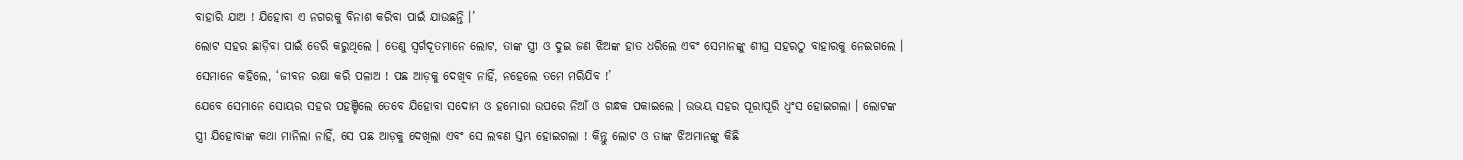ବାହାରି ଯାଅ ! ଯିହୋବା ଏ ନଗରକୁ ବିନାଶ କରିବା ପାଇଁ ଯାଉଛନ୍ତି ।’
ଲୋଟ ସହର ଛାଡ଼ିବା ପାଇଁ ଡେରି କରୁଥିଲେ । ତେଣୁ ସ୍ୱର୍ଗଦୂତମାନେ ଲୋଟ, ତାଙ୍କ ସ୍ତ୍ରୀ ଓ ଦୁଇ ଜଣ ଝିଅଙ୍କ ହାତ ଧରିଲେ ଏବଂ ସେମାନଙ୍କୁ ଶୀଘ୍ର ସହରଠୁ ବାହାରକୁ ନେଇଗଲେ । ସେମାନେ କହିଲେ, ‘ଜୀବନ ରକ୍ଷା କରି ପଳାଅ ! ପଛ ଆଡ଼କୁ ଦେଖିବ ନାହିଁ, ନହେଲେ ତମେ ମରିଯିବ !’
ଯେବେ ସେମାନେ ସୋୟର ସହର ପହଞ୍ଚିଲେ ତେବେ ଯିହୋବା ସଦୋମ ଓ ହମୋରା ଉପରେ ନିଆଁ ଓ ଗନ୍ଧକ ପକାଇଲେ । ଉଭୟ ସହର ପୂରାପୂରି ଧ୍ୱଂସ ହୋଇଗଲା । ଲୋଟଙ୍କ ସ୍ତ୍ରୀ ଯିହୋବାଙ୍କ କଥା ମାନିଲା ନାହିଁ, ସେ ପଛ ଆଡ଼କୁ ଦେଖିଲା ଏବଂ ସେ ଲବଣ ସ୍ତମ୍ଭ ହୋଇଗଲା ! କିନ୍ତୁ ଲୋଟ ଓ ତାଙ୍କ ଝିଅମାନଙ୍କୁ କିଛି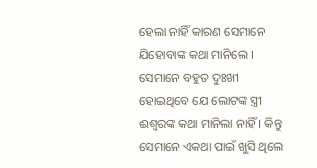ହେଲା ନାହିଁ କାରଣ ସେମାନେ ଯିହୋବାଙ୍କ କଥା ମାନିଲେ । ସେମାନେ ବହୁତ ଦୁଃଖୀ ହୋଇଥିବେ ଯେ ଲୋଟଙ୍କ ସ୍ତ୍ରୀ ଈଶ୍ୱରଙ୍କ କଥା ମାନିଲା ନାହିଁ । କିନ୍ତୁ ସେମାନେ ଏକଥା ପାଇଁ ଖୁସି ଥିଲେ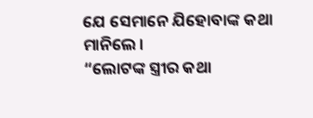ଯେ ସେମାନେ ଯିହୋବାଙ୍କ କଥା ମାନିଲେ ।
“ଲୋଟଙ୍କ ସ୍ତ୍ରୀର କଥା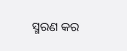ସ୍ମରଣ କର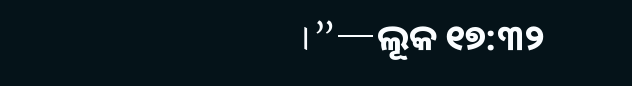।”—ଲୂକ ୧୭:୩୨